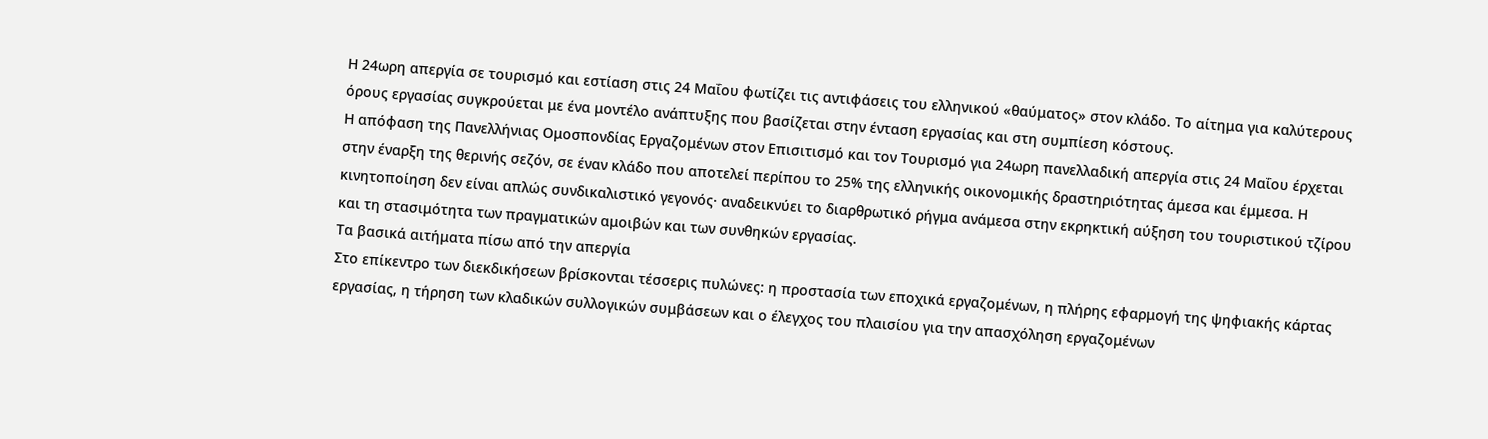Η 24ωρη απεργία σε τουρισμό και εστίαση στις 24 Μαΐου φωτίζει τις αντιφάσεις του ελληνικού «θαύματος» στον κλάδο. Το αίτημα για καλύτερους όρους εργασίας συγκρούεται με ένα μοντέλο ανάπτυξης που βασίζεται στην ένταση εργασίας και στη συμπίεση κόστους.
Η απόφαση της Πανελλήνιας Ομοσπονδίας Εργαζομένων στον Επισιτισμό και τον Τουρισμό για 24ωρη πανελλαδική απεργία στις 24 Μαΐου έρχεται στην έναρξη της θερινής σεζόν, σε έναν κλάδο που αποτελεί περίπου το 25% της ελληνικής οικονομικής δραστηριότητας άμεσα και έμμεσα. Η κινητοποίηση δεν είναι απλώς συνδικαλιστικό γεγονός· αναδεικνύει το διαρθρωτικό ρήγμα ανάμεσα στην εκρηκτική αύξηση του τουριστικού τζίρου και τη στασιμότητα των πραγματικών αμοιβών και των συνθηκών εργασίας.
Τα βασικά αιτήματα πίσω από την απεργία
Στο επίκεντρο των διεκδικήσεων βρίσκονται τέσσερις πυλώνες: η προστασία των εποχικά εργαζομένων, η πλήρης εφαρμογή της ψηφιακής κάρτας εργασίας, η τήρηση των κλαδικών συλλογικών συμβάσεων και ο έλεγχος του πλαισίου για την απασχόληση εργαζομένων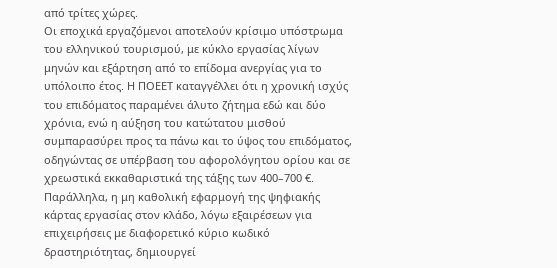από τρίτες χώρες.
Οι εποχικά εργαζόμενοι αποτελούν κρίσιμο υπόστρωμα του ελληνικού τουρισμού, με κύκλο εργασίας λίγων μηνών και εξάρτηση από το επίδομα ανεργίας για το υπόλοιπο έτος. Η ΠΟΕΕΤ καταγγέλλει ότι η χρονική ισχύς του επιδόματος παραμένει άλυτο ζήτημα εδώ και δύο χρόνια, ενώ η αύξηση του κατώτατου μισθού συμπαρασύρει προς τα πάνω και το ύψος του επιδόματος, οδηγώντας σε υπέρβαση του αφορολόγητου ορίου και σε χρεωστικά εκκαθαριστικά της τάξης των 400–700 €.
Παράλληλα, η μη καθολική εφαρμογή της ψηφιακής κάρτας εργασίας στον κλάδο, λόγω εξαιρέσεων για επιχειρήσεις με διαφορετικό κύριο κωδικό δραστηριότητας, δημιουργεί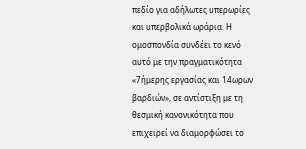πεδίο για αδήλωτες υπερωρίες και υπερβολικά ωράρια. Η ομοσπονδία συνδέει το κενό αυτό με την πραγματικότητα «7ήμερης εργασίας και 14ωρων βαρδιών», σε αντίστιξη με τη θεσμική κανονικότητα που επιχειρεί να διαμορφώσει το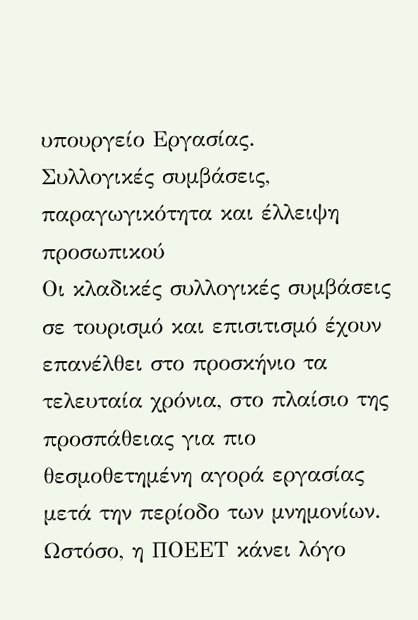υπουργείο Εργασίας.
Συλλογικές συμβάσεις, παραγωγικότητα και έλλειψη προσωπικού
Οι κλαδικές συλλογικές συμβάσεις σε τουρισμό και επισιτισμό έχουν επανέλθει στο προσκήνιο τα τελευταία χρόνια, στο πλαίσιο της προσπάθειας για πιο θεσμοθετημένη αγορά εργασίας μετά την περίοδο των μνημονίων. Ωστόσο, η ΠΟΕΕΤ κάνει λόγο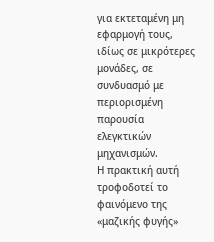για εκτεταμένη μη εφαρμογή τους, ιδίως σε μικρότερες μονάδες, σε συνδυασμό με περιορισμένη παρουσία ελεγκτικών μηχανισμών.
Η πρακτική αυτή τροφοδοτεί το φαινόμενο της «μαζικής φυγής»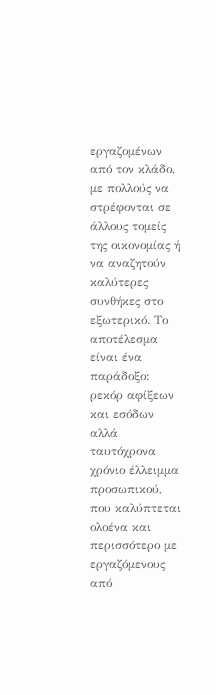εργαζομένων από τον κλάδο, με πολλούς να στρέφονται σε άλλους τομείς της οικονομίας ή να αναζητούν καλύτερες συνθήκες στο εξωτερικό. Το αποτέλεσμα είναι ένα παράδοξο: ρεκόρ αφίξεων και εσόδων αλλά ταυτόχρονα χρόνιο έλλειμμα προσωπικού, που καλύπτεται ολοένα και περισσότερο με εργαζόμενους από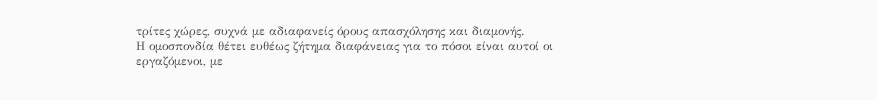τρίτες χώρες, συχνά με αδιαφανείς όρους απασχόλησης και διαμονής.
Η ομοσπονδία θέτει ευθέως ζήτημα διαφάνειας για το πόσοι είναι αυτοί οι εργαζόμενοι, με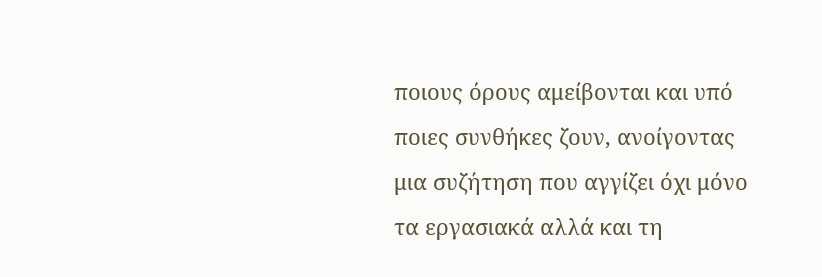ποιους όρους αμείβονται και υπό ποιες συνθήκες ζουν, ανοίγοντας μια συζήτηση που αγγίζει όχι μόνο τα εργασιακά αλλά και τη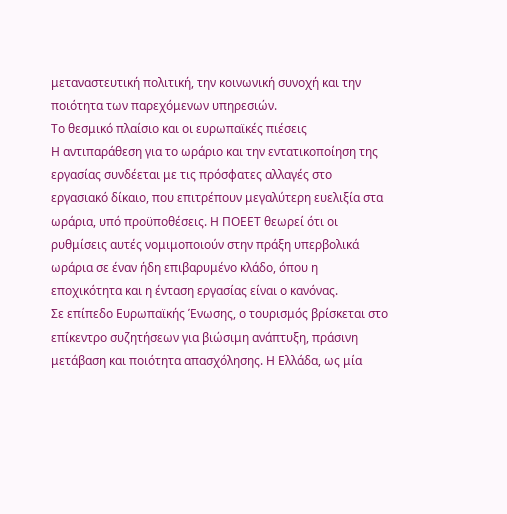μεταναστευτική πολιτική, την κοινωνική συνοχή και την ποιότητα των παρεχόμενων υπηρεσιών.
Το θεσμικό πλαίσιο και οι ευρωπαϊκές πιέσεις
Η αντιπαράθεση για το ωράριο και την εντατικοποίηση της εργασίας συνδέεται με τις πρόσφατες αλλαγές στο εργασιακό δίκαιο, που επιτρέπουν μεγαλύτερη ευελιξία στα ωράρια, υπό προϋποθέσεις. Η ΠΟΕΕΤ θεωρεί ότι οι ρυθμίσεις αυτές νομιμοποιούν στην πράξη υπερβολικά ωράρια σε έναν ήδη επιβαρυμένο κλάδο, όπου η εποχικότητα και η ένταση εργασίας είναι ο κανόνας.
Σε επίπεδο Ευρωπαϊκής Ένωσης, ο τουρισμός βρίσκεται στο επίκεντρο συζητήσεων για βιώσιμη ανάπτυξη, πράσινη μετάβαση και ποιότητα απασχόλησης. Η Ελλάδα, ως μία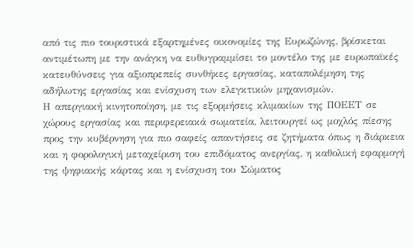από τις πιο τουριστικά εξαρτημένες οικονομίες της Ευρωζώνης, βρίσκεται αντιμέτωπη με την ανάγκη να ευθυγραμμίσει το μοντέλο της με ευρωπαϊκές κατευθύνσεις για αξιοπρεπείς συνθήκες εργασίας, καταπολέμηση της αδήλωτης εργασίας και ενίσχυση των ελεγκτικών μηχανισμών.
Η απεργιακή κινητοποίηση, με τις εξορμήσεις κλιμακίων της ΠΟΕΕΤ σε χώρους εργασίας και περιφερειακά σωματεία, λειτουργεί ως μοχλός πίεσης προς την κυβέρνηση για πιο σαφείς απαντήσεις σε ζητήματα όπως η διάρκεια και η φορολογική μεταχείριση του επιδόματος ανεργίας, η καθολική εφαρμογή της ψηφιακής κάρτας και η ενίσχυση του Σώματος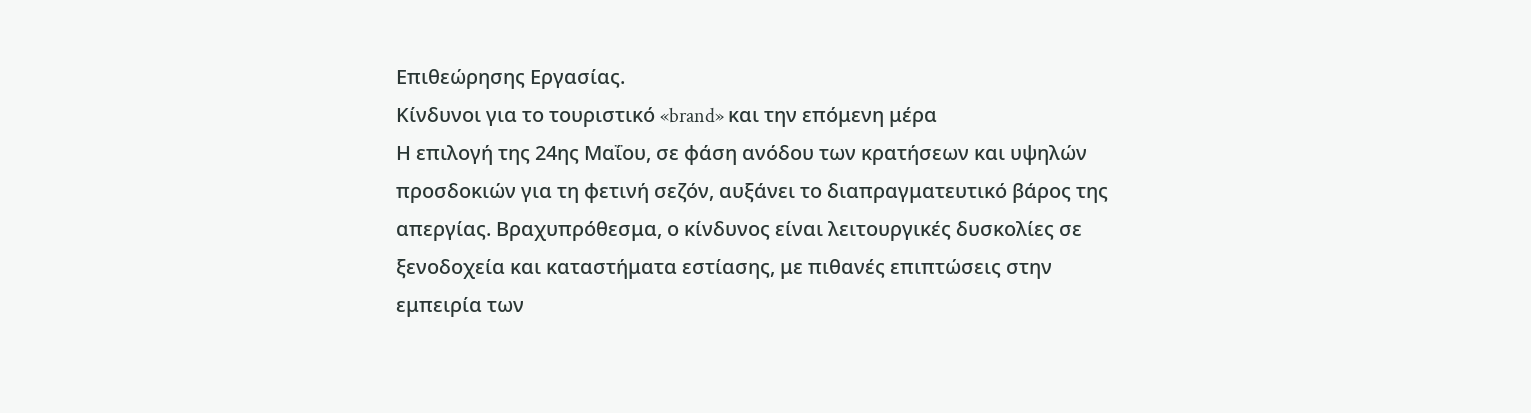Επιθεώρησης Εργασίας.
Κίνδυνοι για το τουριστικό «brand» και την επόμενη μέρα
Η επιλογή της 24ης Μαΐου, σε φάση ανόδου των κρατήσεων και υψηλών προσδοκιών για τη φετινή σεζόν, αυξάνει το διαπραγματευτικό βάρος της απεργίας. Βραχυπρόθεσμα, ο κίνδυνος είναι λειτουργικές δυσκολίες σε ξενοδοχεία και καταστήματα εστίασης, με πιθανές επιπτώσεις στην εμπειρία των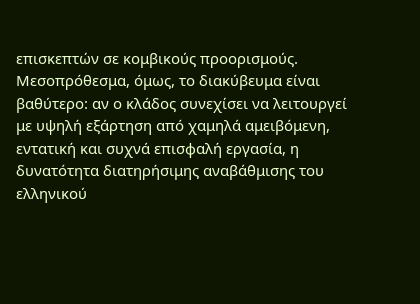επισκεπτών σε κομβικούς προορισμούς.
Μεσοπρόθεσμα, όμως, το διακύβευμα είναι βαθύτερο: αν ο κλάδος συνεχίσει να λειτουργεί με υψηλή εξάρτηση από χαμηλά αμειβόμενη, εντατική και συχνά επισφαλή εργασία, η δυνατότητα διατηρήσιμης αναβάθμισης του ελληνικού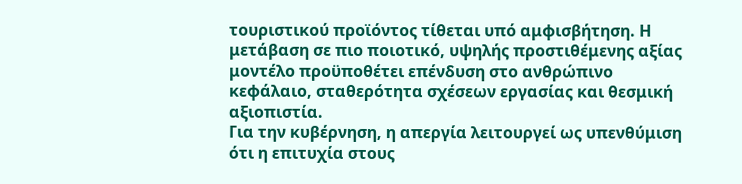τουριστικού προϊόντος τίθεται υπό αμφισβήτηση. Η μετάβαση σε πιο ποιοτικό, υψηλής προστιθέμενης αξίας μοντέλο προϋποθέτει επένδυση στο ανθρώπινο κεφάλαιο, σταθερότητα σχέσεων εργασίας και θεσμική αξιοπιστία.
Για την κυβέρνηση, η απεργία λειτουργεί ως υπενθύμιση ότι η επιτυχία στους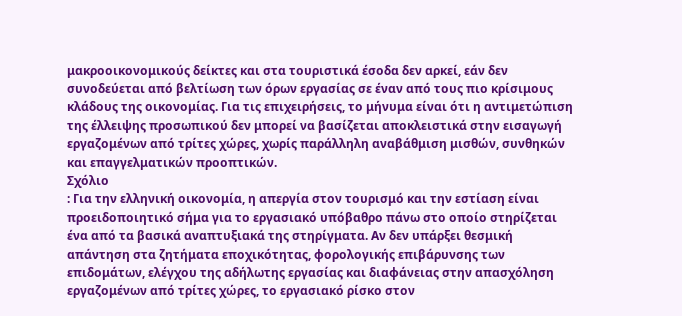μακροοικονομικούς δείκτες και στα τουριστικά έσοδα δεν αρκεί, εάν δεν συνοδεύεται από βελτίωση των όρων εργασίας σε έναν από τους πιο κρίσιμους κλάδους της οικονομίας. Για τις επιχειρήσεις, το μήνυμα είναι ότι η αντιμετώπιση της έλλειψης προσωπικού δεν μπορεί να βασίζεται αποκλειστικά στην εισαγωγή εργαζομένων από τρίτες χώρες, χωρίς παράλληλη αναβάθμιση μισθών, συνθηκών και επαγγελματικών προοπτικών.
Σχόλιο
: Για την ελληνική οικονομία, η απεργία στον τουρισμό και την εστίαση είναι προειδοποιητικό σήμα για το εργασιακό υπόβαθρο πάνω στο οποίο στηρίζεται ένα από τα βασικά αναπτυξιακά της στηρίγματα. Αν δεν υπάρξει θεσμική απάντηση στα ζητήματα εποχικότητας, φορολογικής επιβάρυνσης των επιδομάτων, ελέγχου της αδήλωτης εργασίας και διαφάνειας στην απασχόληση εργαζομένων από τρίτες χώρες, το εργασιακό ρίσκο στον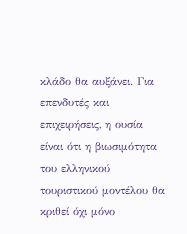κλάδο θα αυξάνει. Για επενδυτές και επιχειρήσεις, η ουσία είναι ότι η βιωσιμότητα του ελληνικού τουριστικού μοντέλου θα κριθεί όχι μόνο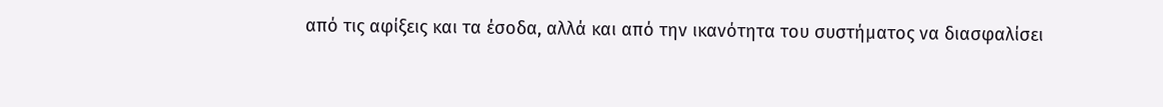από τις αφίξεις και τα έσοδα, αλλά και από την ικανότητα του συστήματος να διασφαλίσει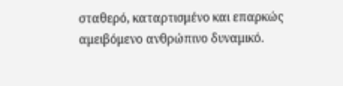σταθερό, καταρτισμένο και επαρκώς αμειβόμενο ανθρώπινο δυναμικό.